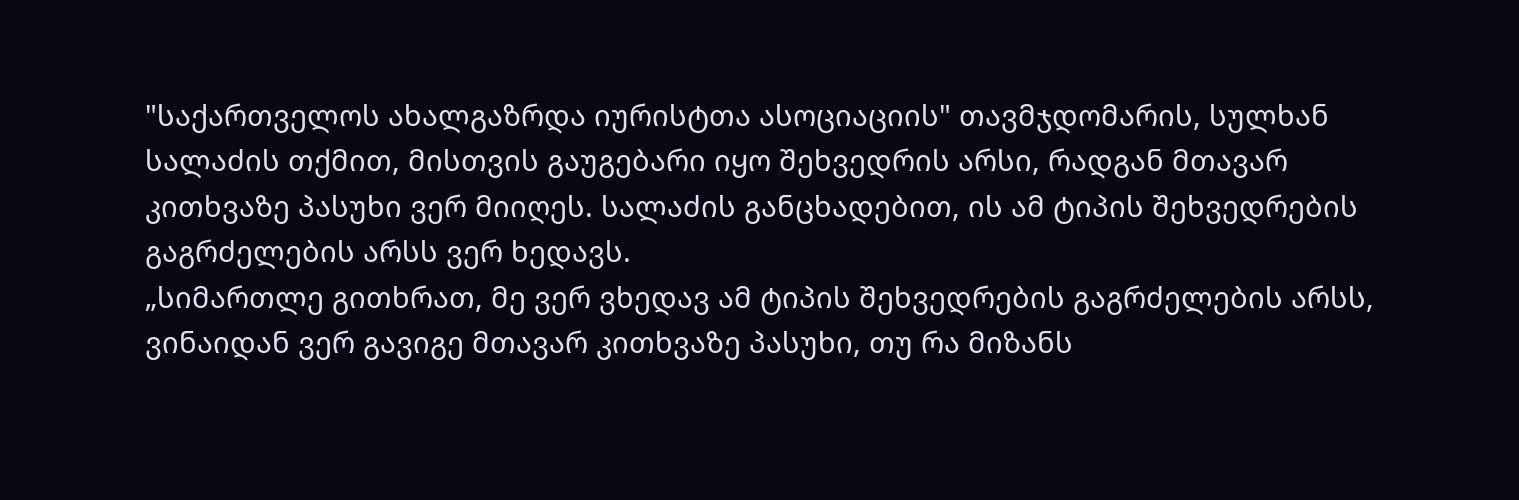"საქართველოს ახალგაზრდა იურისტთა ასოციაციის" თავმჯდომარის, სულხან სალაძის თქმით, მისთვის გაუგებარი იყო შეხვედრის არსი, რადგან მთავარ კითხვაზე პასუხი ვერ მიიღეს. სალაძის განცხადებით, ის ამ ტიპის შეხვედრების გაგრძელების არსს ვერ ხედავს.
„სიმართლე გითხრათ, მე ვერ ვხედავ ამ ტიპის შეხვედრების გაგრძელების არსს, ვინაიდან ვერ გავიგე მთავარ კითხვაზე პასუხი, თუ რა მიზანს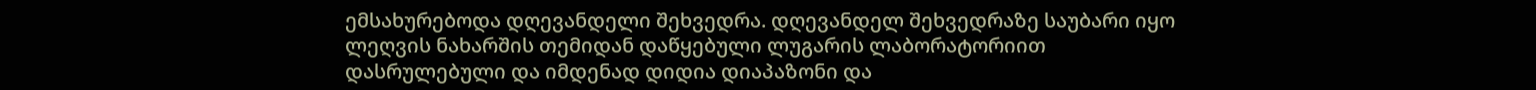ემსახურებოდა დღევანდელი შეხვედრა. დღევანდელ შეხვედრაზე საუბარი იყო ლეღვის ნახარშის თემიდან დაწყებული ლუგარის ლაბორატორიით დასრულებული და იმდენად დიდია დიაპაზონი და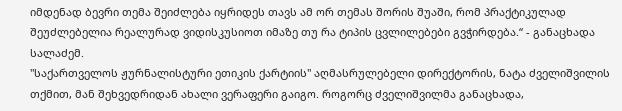იმდენად ბევრი თემა შეიძლება იყრიდეს თავს ამ ორ თემას შორის შუაში, რომ პრაქტიკულად შეუძლებელია რეალურად ვიდისკუსიოთ იმაზე თუ რა ტიპის ცვლილებები გვჭირდება.“ - განაცხადა სალაძემ.
"საქართველოს ჟურნალისტური ეთიკის ქარტიის" აღმასრულებელი დირექტორის, ნატა ძველიშვილის თქმით, მან შეხვედრიდან ახალი ვერაფერი გაიგო. როგორც ძველიშვილმა განაცხადა,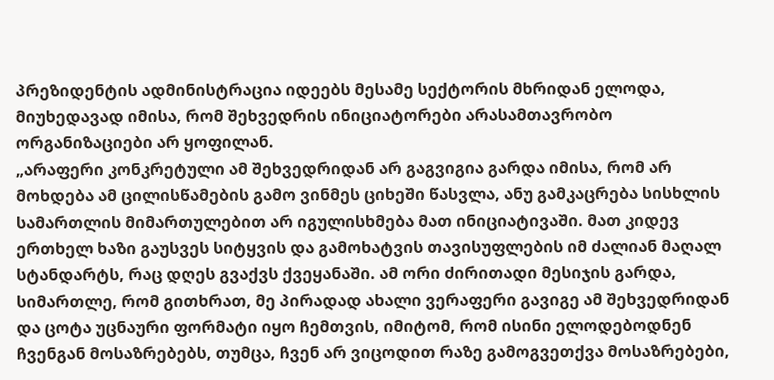პრეზიდენტის ადმინისტრაცია იდეებს მესამე სექტორის მხრიდან ელოდა, მიუხედავად იმისა, რომ შეხვედრის ინიციატორები არასამთავრობო ორგანიზაციები არ ყოფილან.
„არაფერი კონკრეტული ამ შეხვედრიდან არ გაგვიგია გარდა იმისა, რომ არ მოხდება ამ ცილისწამების გამო ვინმეს ციხეში წასვლა, ანუ გამკაცრება სისხლის სამართლის მიმართულებით არ იგულისხმება მათ ინიციატივაში. მათ კიდევ ერთხელ ხაზი გაუსვეს სიტყვის და გამოხატვის თავისუფლების იმ ძალიან მაღალ სტანდარტს, რაც დღეს გვაქვს ქვეყანაში. ამ ორი ძირითადი მესიჯის გარდა, სიმართლე, რომ გითხრათ, მე პირადად ახალი ვერაფერი გავიგე ამ შეხვედრიდან და ცოტა უცნაური ფორმატი იყო ჩემთვის, იმიტომ, რომ ისინი ელოდებოდნენ ჩვენგან მოსაზრებებს, თუმცა, ჩვენ არ ვიცოდით რაზე გამოგვეთქვა მოსაზრებები,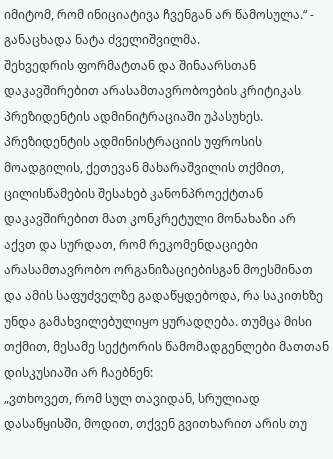იმიტომ, რომ ინიციატივა ჩვენგან არ წამოსულა.“ - განაცხადა ნატა ძველიშვილმა.
შეხვედრის ფორმატთან და შინაარსთან დაკავშირებით არასამთავრობოების კრიტიკას პრეზიდენტის ადმინიტრაციაში უპასუხეს. პრეზიდენტის ადმინისტრაციის უფროსის მოადგილის, ქეთევან მახარაშვილის თქმით, ცილისწამების შესახებ კანონპროექტთან დაკავშირებით მათ კონკრეტული მონახაზი არ აქვთ და სურდათ, რომ რეკომენდაციები არასამთავრობო ორგანიზაციებისგან მოესმინათ და ამის საფუძველზე გადაწყდებოდა, რა საკითხზე უნდა გამახვილებულიყო ყურადღება. თუმცა მისი თქმით, მესამე სექტორის წამომადგენლები მათთან დისკუსიაში არ ჩაებნენ:
„ვთხოვეთ, რომ სულ თავიდან, სრულიად დასაწყისში, მოდით, თქვენ გვითხარით არის თუ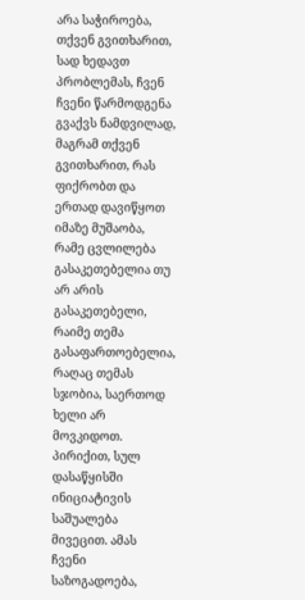არა საჭიროება, თქვენ გვითხარით, სად ხედავთ პრობლემას, ჩვენ ჩვენი წარმოდგენა გვაქვს ნამდვილად, მაგრამ თქვენ გვითხარით, რას ფიქრობთ და ერთად დავიწყოთ იმაზე მუშაობა, რამე ცვლილება გასაკეთებელია თუ არ არის გასაკეთებელი, რაიმე თემა გასაფართოებელია, რაღაც თემას სჯობია, საერთოდ ხელი არ მოვკიდოთ. პირიქით, სულ დასაწყისში ინიციატივის საშუალება მივეცით. ამას ჩვენი საზოგადოება,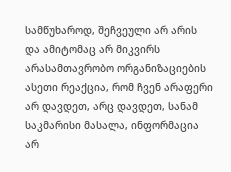სამწუხაროდ, შეჩვეული არ არის და ამიტომაც არ მიკვირს არასამთავრობო ორგანიზაციების ასეთი რეაქცია, რომ ჩვენ არაფერი არ დავდეთ, არც დავდეთ, სანამ საკმარისი მასალა, ინფორმაცია არ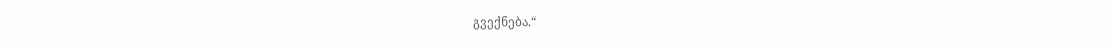გვექნება.“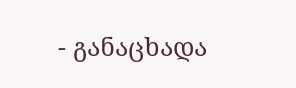- განაცხადა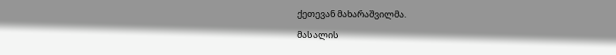ქეთევან მახარაშვილმა.
მასალის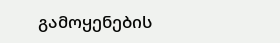გამოყენების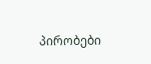პირობები